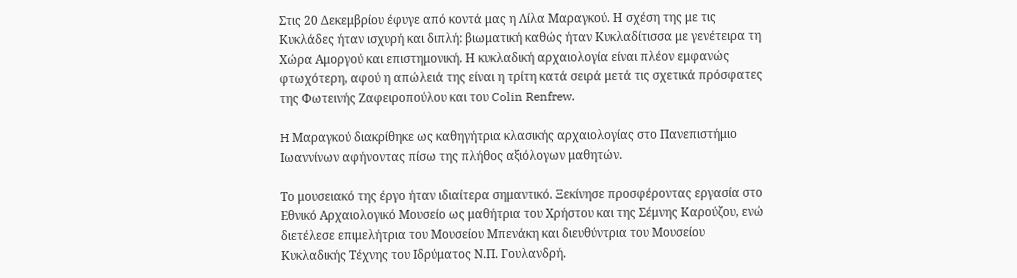Στις 20 Δεκεμβρίου έφυγε από κοντά μας η Λίλα Μαραγκού. Η σχέση της με τις Κυκλάδες ήταν ισχυρή και διπλή: βιωματική καθώς ήταν Κυκλαδίτισσα με γενέτειρα τη Χώρα Αμοργού και επιστημονική. Η κυκλαδική αρχαιολογία είναι πλέον εμφανώς φτωχότερη, αφού η απώλειά της είναι η τρίτη κατά σειρά μετά τις σχετικά πρόσφατες της Φωτεινής Ζαφειροπούλου και του Colin Renfrew.

H Μαραγκού διακρίθηκε ως καθηγήτρια κλασικής αρχαιολογίας στο Πανεπιστήμιο Ιωαννίνων αφήνοντας πίσω της πλήθος αξιόλογων μαθητών.

Το μουσειακό της έργο ήταν ιδιαίτερα σημαντικό. Ξεκίνησε προσφέροντας εργασία στο Εθνικό Αρχαιολογικό Μουσείο ως μαθήτρια του Χρήστου και της Σέμνης Καρούζου, ενώ διετέλεσε επιμελήτρια του Μουσείου Μπενάκη και διευθύντρια του Μουσείου Κυκλαδικής Τέχνης του Ιδρύματος Ν.Π. Γουλανδρή.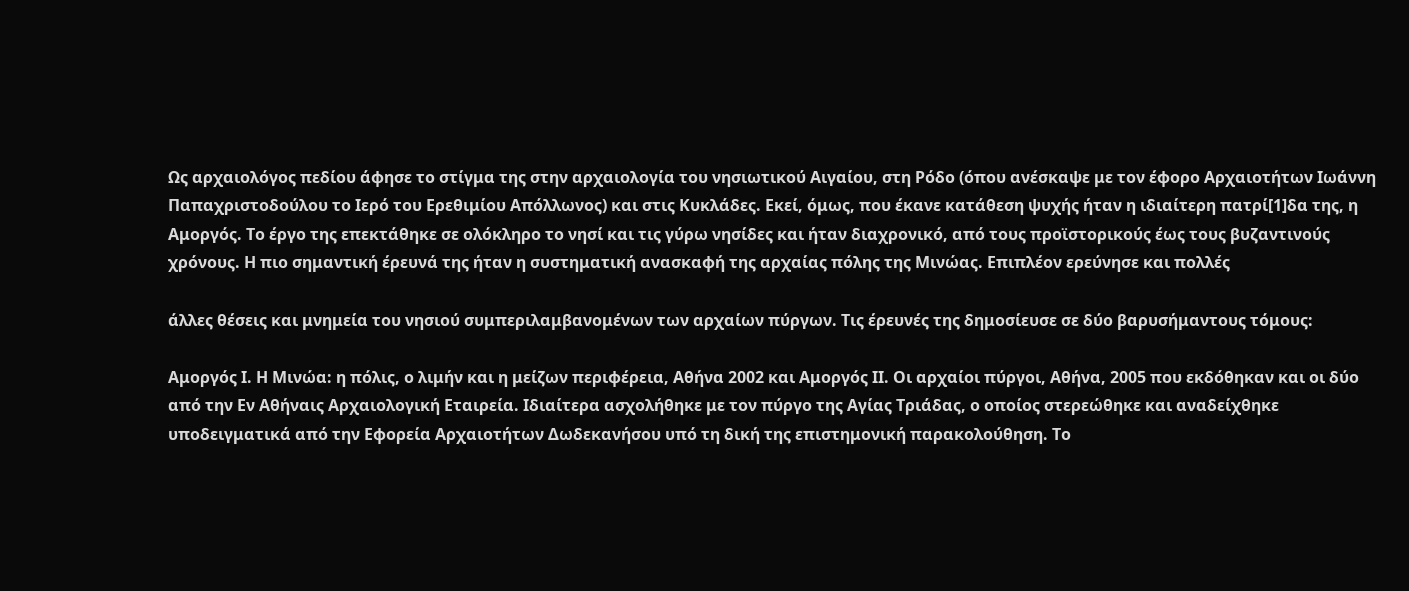Ως αρχαιολόγος πεδίου άφησε το στίγμα της στην αρχαιολογία του νησιωτικού Αιγαίου, στη Ρόδο (όπου ανέσκαψε με τον έφορο Αρχαιοτήτων Ιωάννη Παπαχριστοδούλου το Ιερό του Ερεθιμίου Απόλλωνος) και στις Κυκλάδες. Εκεί, όμως, που έκανε κατάθεση ψυχής ήταν η ιδιαίτερη πατρί[1]δα της, η Αμοργός. Το έργο της επεκτάθηκε σε ολόκληρο το νησί και τις γύρω νησίδες και ήταν διαχρονικό, από τους προϊστορικούς έως τους βυζαντινούς χρόνους. Η πιο σημαντική έρευνά της ήταν η συστηματική ανασκαφή της αρχαίας πόλης της Μινώας. Επιπλέον ερεύνησε και πολλές

άλλες θέσεις και μνημεία του νησιού συμπεριλαμβανομένων των αρχαίων πύργων. Τις έρευνές της δημοσίευσε σε δύο βαρυσήμαντους τόμους:

Αμοργός Ι. Η Μινώα: η πόλις, ο λιμήν και η μείζων περιφέρεια, Αθήνα 2002 και Αμοργός ΙΙ. Οι αρχαίοι πύργοι, Αθήνα, 2005 που εκδόθηκαν και οι δύο από την Εν Αθήναις Αρχαιολογική Εταιρεία. Ιδιαίτερα ασχολήθηκε με τον πύργο της Αγίας Τριάδας, ο οποίος στερεώθηκε και αναδείχθηκε υποδειγματικά από την Εφορεία Αρχαιοτήτων Δωδεκανήσου υπό τη δική της επιστημονική παρακολούθηση. Το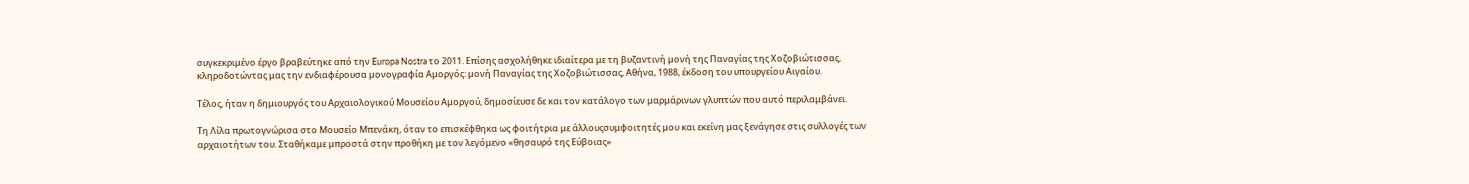συγκεκριμένο έργο βραβεύτηκε από την Europa Nostra το 2011. Επίσης ασχολήθηκε ιδιαίτερα με τη βυζαντινή μονή της Παναγίας της Χοζοβιώτισσας, κληροδοτώντας μας την ενδιαφέρουσα μονογραφία Αμοργός: μονή Παναγίας της Χοζοβιώτισσας, Αθήνα, 1988, έκδοση του υπουργείου Αιγαίου.

Τέλος, ήταν η δημιουργός του Αρχαιολογικού Μουσείου Αμοργού, δημοσίευσε δε και τον κατάλογο των μαρμάρινων γλυπτών που αυτό περιλαμβάνει.

Τη Λίλα πρωτογνώρισα στο Μουσείο Μπενάκη, όταν το επισκέφθηκα ως φοιτήτρια με άλλουςσυμφοιτητές μου και εκείνη μας ξενάγησε στις συλλογές των αρχαιοτήτων του. Σταθήκαμε μπροστά στην προθήκη με τον λεγόμενο «θησαυρό της Εύβοιας»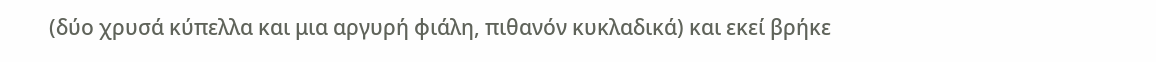(δύο χρυσά κύπελλα και μια αργυρή φιάλη, πιθανόν κυκλαδικά) και εκεί βρήκε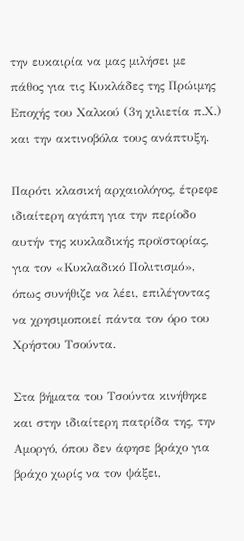την ευκαιρία να μας μιλήσει με πάθος για τις Κυκλάδες της Πρώιμης Εποχής του Χαλκού (3η χιλιετία π.Χ.) και την ακτινοβόλα τους ανάπτυξη.

Παρότι κλασική αρχαιολόγος, έτρεφε ιδιαίτερη αγάπη για την περίοδο αυτήν της κυκλαδικής προϊστορίας, για τον «Κυκλαδικό Πολιτισμό», όπως συνήθιζε να λέει, επιλέγοντας να χρησιμοποιεί πάντα τον όρο του Χρήστου Τσούντα.

Στα βήματα του Τσούντα κινήθηκε και στην ιδιαίτερη πατρίδα της, την Αμοργό, όπου δεν άφησε βράχο για βράχο χωρίς να τον ψάξει,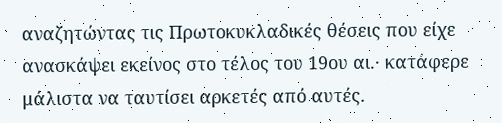αναζητώντας τις Πρωτοκυκλαδικές θέσεις που είχε ανασκάψει εκείνος στο τέλος του 19ου αι.· κατάφερε μάλιστα να ταυτίσει αρκετές από αυτές.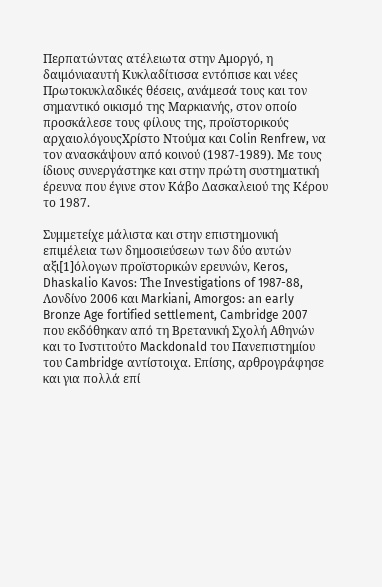Περπατώντας ατέλειωτα στην Αμοργό, η δαιμόνιααυτή Κυκλαδίτισσα εντόπισε και νέες Πρωτοκυκλαδικές θέσεις, ανάμεσά τους και τον σημαντικό οικισμό της Μαρκιανής, στον οποίο προσκάλεσε τους φίλους της, προϊστορικούς αρχαιολόγουςΧρίστο Ντούμα και Colin Renfrew, να τον ανασκάψουν από κοινού (1987-1989). Με τους ίδιους συνεργάστηκε και στην πρώτη συστηματική έρευνα που έγινε στον Κάβο Δασκαλειού της Κέρου το 1987.

Συμμετείχε μάλιστα και στην επιστημονική επιμέλεια των δημοσιεύσεων των δύο αυτών αξι[1]όλογων προϊστορικών ερευνών, Keros, Dhaskalio Kavos: Τhe Ιnvestigations of 1987-88, Λονδίνο 2006 και Markiani, Amorgos: an early Bronze Age fortified settlement, Cambridge 2007 που εκδόθηκαν από τη Βρετανική Σχολή Αθηνών και το Ινστιτούτο Mackdonald του Πανεπιστημίου του Cambridge αντίστοιχα. Επίσης, αρθρογράφησε και για πολλά επί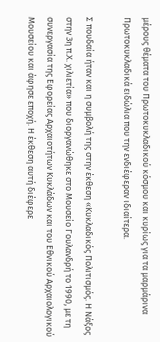μέρους θέματα του Πρωτοκυκλαδικού κόσμου και κυρίως για τα μαρμάρινα Πρωτοκυκλαδικά ειδώλια που την ενδιέφεραν ιδιαίτερα.

Σ πουδαία ήταν και η συμβολή της στην έκθεση «Κυκλαδικός Πολιτισμός. Η Νάξος στην 3η π.Χ. χιλιετία» που διοργανώθηκε στο Μουσείο Γουλανδρή το 1990, με τη συνεργασία της Εφορείας Αρχαιοτήτων Κυκλάδων και του Εθνικού Αρχαιολογικού Μουσείου και άφησε εποχή. Η έκθεση αυτή διέφερε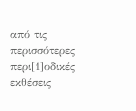από τις περισσότερες περι[1]οδικές εκθέσεις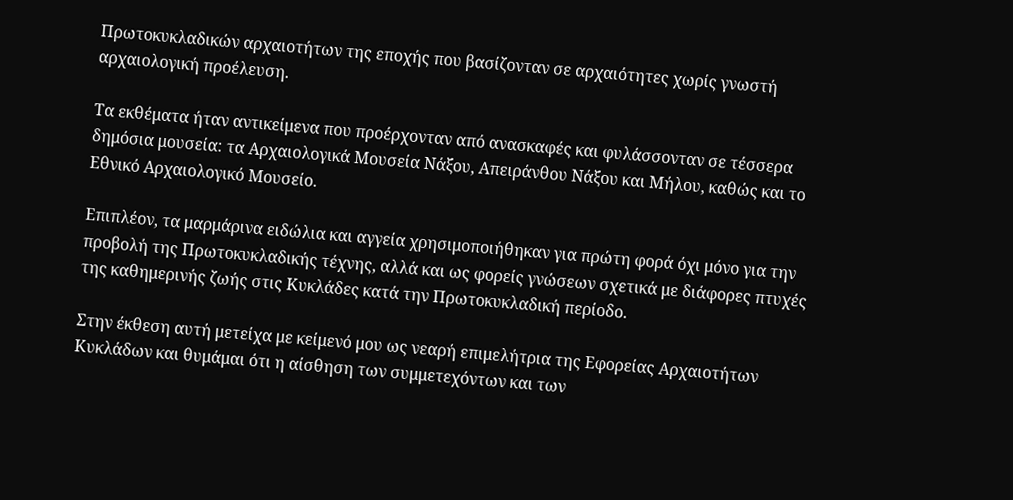Πρωτοκυκλαδικών αρχαιοτήτων της εποχής που βασίζονταν σε αρχαιότητες χωρίς γνωστή αρχαιολογική προέλευση.

Τα εκθέματα ήταν αντικείμενα που προέρχονταν από ανασκαφές και φυλάσσονταν σε τέσσερα δημόσια μουσεία: τα Αρχαιολογικά Μουσεία Νάξου, Απειράνθου Νάξου και Μήλου, καθώς και το Εθνικό Αρχαιολογικό Μουσείο.

Επιπλέον, τα μαρμάρινα ειδώλια και αγγεία χρησιμοποιήθηκαν για πρώτη φορά όχι μόνο για την προβολή της Πρωτοκυκλαδικής τέχνης, αλλά και ως φορείς γνώσεων σχετικά με διάφορες πτυχές της καθημερινής ζωής στις Κυκλάδες κατά την Πρωτοκυκλαδική περίοδο.

Στην έκθεση αυτή μετείχα με κείμενό μου ως νεαρή επιμελήτρια της Εφορείας Αρχαιοτήτων Κυκλάδων και θυμάμαι ότι η αίσθηση των συμμετεχόντων και των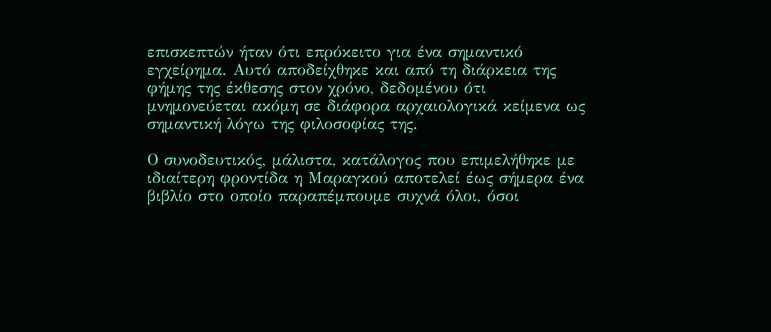επισκεπτών ήταν ότι επρόκειτο για ένα σημαντικό εγχείρημα. Αυτό αποδείχθηκε και από τη διάρκεια της φήμης της έκθεσης στον χρόνο, δεδομένου ότι μνημονεύεται ακόμη σε διάφορα αρχαιολογικά κείμενα ως σημαντική λόγω της φιλοσοφίας της.

Ο συνοδευτικός, μάλιστα, κατάλογος που επιμελήθηκε με ιδιαίτερη φροντίδα η Μαραγκού αποτελεί έως σήμερα ένα βιβλίο στο οποίο παραπέμπουμε συχνά όλοι, όσοι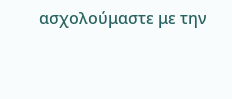ασχολούμαστε με την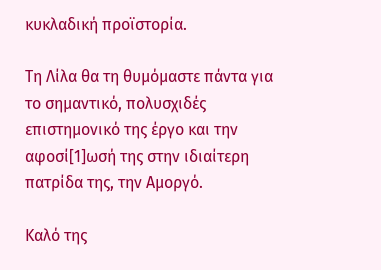κυκλαδική προϊστορία.

Τη Λίλα θα τη θυμόμαστε πάντα για το σημαντικό, πολυσχιδές επιστημονικό της έργο και την αφοσί[1]ωσή της στην ιδιαίτερη πατρίδα της, την Αμοργό.

Καλό της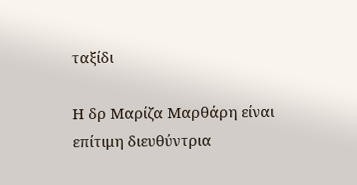ταξίδι

Η δρ Μαρίζα Μαρθάρη είναι επίτιμη διευθύντρια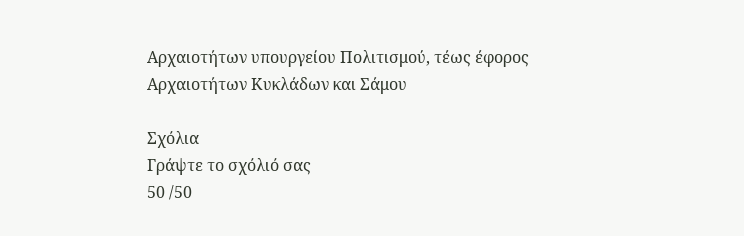Αρχαιοτήτων υπουργείου Πολιτισμού, τέως έφορος Αρχαιοτήτων Κυκλάδων και Σάμου

Σχόλια
Γράψτε το σχόλιό σας
50 /50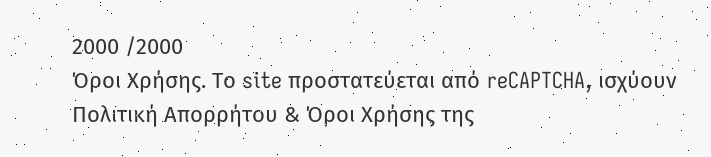2000 /2000
Όροι Χρήσης. Το site προστατεύεται από reCAPTCHA, ισχύουν Πολιτική Απορρήτου & Όροι Χρήσης της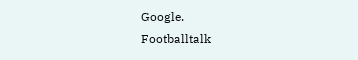Google.
Footballtalk